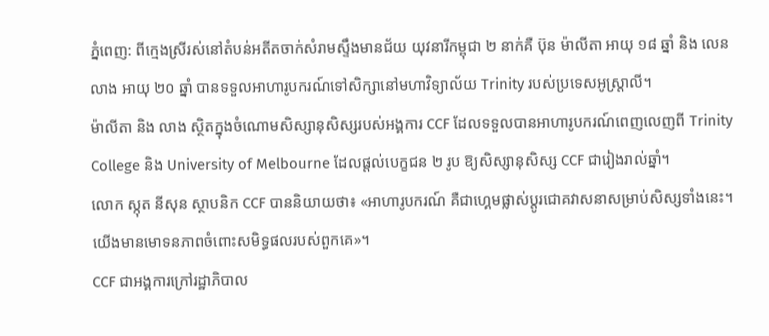ភ្នំពេញ: ពីក្មេងស្រីរស់នៅតំបន់អតីតចាក់សំរាមស្ទឹងមានជ័យ យុវនារីកម្ពុជា ២ នាក់គឺ ប៊ុន ម៉ាលីតា អាយុ ១៨ ឆ្នាំ និង លេន លាង អាយុ ២០ ឆ្នាំ បានទទួលអាហារូបករណ៍ទៅសិក្សានៅមហាវិទ្យាល័យ Trinity របស់ប្រទេសអូស្ត្រាលី។
ម៉ាលីតា និង លាង ស្ថិតក្នុងចំណោមសិស្សានុសិស្សរបស់អង្គការ CCF ដែលទទួលបានអាហារូបករណ៍ពេញលេញពី Trinity College និង University of Melbourne ដែលផ្តល់បេក្ខជន ២ រូប ឱ្យសិស្សានុសិស្ស CCF ជារៀងរាល់ឆ្នាំ។
លោក ស្កុត នីសុន ស្ថាបនិក CCF បាននិយាយថា៖ «អាហារូបករណ៍ គឺជាហ្គេមផ្លាស់ប្តូរជោគវាសនាសម្រាប់សិស្សទាំងនេះ។ យើងមានមោទនភាពចំពោះសមិទ្ធផលរបស់ពួកគេ»។
CCF ជាអង្គការក្រៅរដ្ឋាភិបាល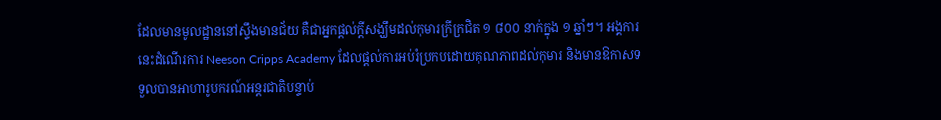ដែលមានមូលដ្ឋាននៅស្ទឹងមានជ័យ គឺជាអ្នកផ្តល់ក្តីសង្ឃឹមដល់កុមារក្រីក្រជិត ១ ៨០០ នាក់ក្នុង ១ ឆ្នាំៗ។ អង្គការនេះដំណើរការ Neeson Cripps Academy ដែលផ្តល់ការអប់រំប្រកបដោយគុណភាពដល់កុមារ និងមានឱកាសទទួលបានអាហារូបករណ៍អន្តរជាតិបន្ទាប់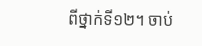ពីថ្នាក់ទី១២។ ចាប់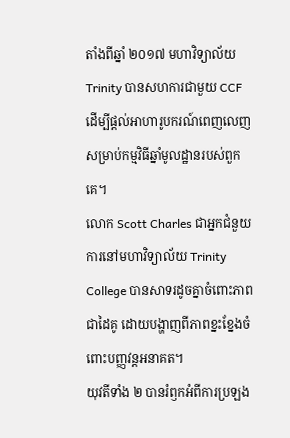តាំងពីឆ្នាំ ២០១៧ មហាវិទ្យាល័យ Trinity បានសហការជាមួយ CCF ដើម្បីផ្តល់អាហារូបករណ៍ពេញលេញសម្រាប់កម្មវិធីឆ្នាំមូលដ្ឋានរបស់ពួកគេ។
លោក Scott Charles ជាអ្នកជំនួយការនៅមហាវិទ្យាល័យ Trinity College បានសាទរដូចគ្នាចំពោះភាពជាដៃគូ ដោយបង្ហាញពីភាពខ្នះខ្នែងចំពោះបញ្ញវន្ដអនាគត។
យុវតីទាំង ២ បានរំឭកអំពីការប្រឡង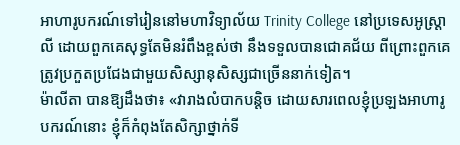អាហារូបករណ៍ទៅរៀននៅមហាវិទ្យាល័យ Trinity College នៅប្រទេសអូស្ដ្រាលី ដោយពួកគេសុទ្ធតែមិនរំពឹងខ្ពស់ថា នឹងទទួលបានជោគជ័យ ពីព្រោះពួកគេត្រូវប្រកួតប្រជែងជាមួយសិស្សានុសិស្សជាច្រើននាក់ទៀត។
ម៉ាលីតា បានឱ្យដឹងថា៖ «វារាងលំបាកបន្ដិច ដោយសារពេលខ្ញុំប្រឡងអាហារូបករណ៍នោះ ខ្ញុំក៏កំពុងតែសិក្សាថ្នាក់ទី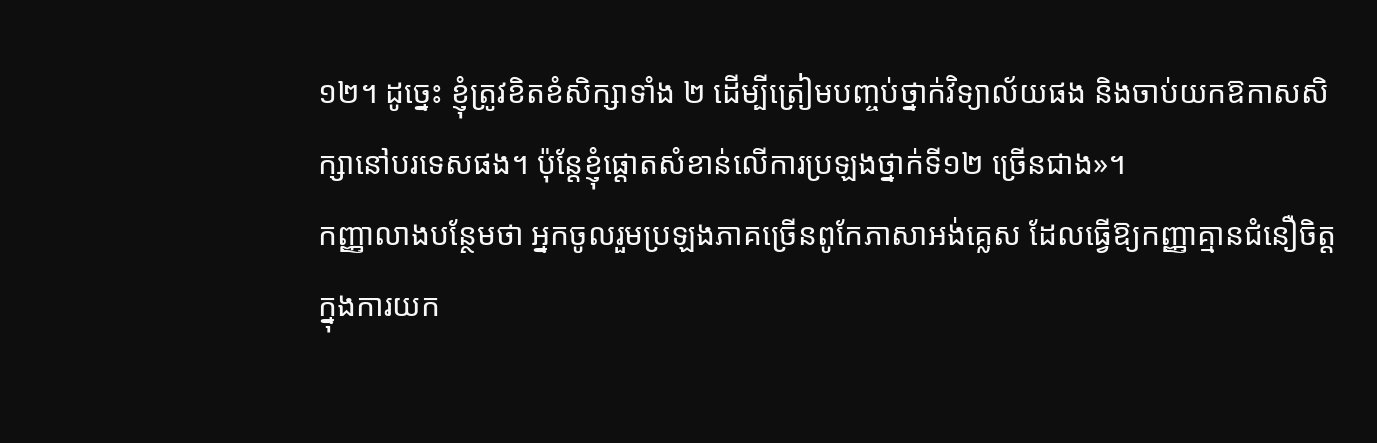១២។ ដូច្នេះ ខ្ញុំត្រូវខិតខំសិក្សាទាំង ២ ដើម្បីត្រៀមបញ្ចប់ថ្នាក់វិទ្យាល័យផង និងចាប់យកឱកាសសិក្សានៅបរទេសផង។ ប៉ុន្ដែខ្ញុំផ្ដោតសំខាន់លើការប្រឡងថ្នាក់ទី១២ ច្រើនជាង»។
កញ្ញាលាងបន្ថែមថា អ្នកចូលរួមប្រឡងភាគច្រើនពូកែភាសាអង់គ្លេស ដែលធ្វើឱ្យកញ្ញាគ្មានជំនឿចិត្ដក្នុងការយក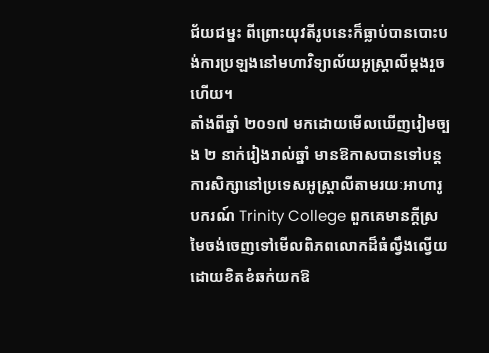ជ័យជម្នះ ពីព្រោះយុវតីរូបនេះក៏ធ្លាប់បានបោះបង់ការប្រឡងនៅមហាវិទ្យាល័យអូស្ដ្រាលីម្ដងរួចហើយ។
តាំងពីឆ្នាំ ២០១៧ មកដោយមើលឃើញរៀមច្បង ២ នាក់រៀងរាល់ឆ្នាំ មានឱកាសបានទៅបន្ដការសិក្សានៅប្រទេសអូស្ត្រាលីតាមរយៈអាហារូបករណ៍ Trinity College ពួកគេមានក្ដីស្រមៃចង់ចេញទៅមើលពិភពលោកដ៏ធំល្វឹងល្វើយដោយខិតខំឆក់យកឱ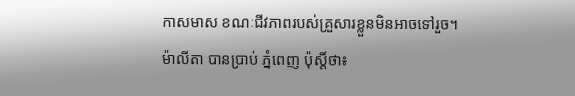កាសមាស ខណៈជីវភាពរបស់គ្រួសារខ្លួនមិនអាចទៅរួច។
ម៉ាលីតា បានប្រាប់ ភ្នំពេញ ប៉ុស្ដិ៍ថា៖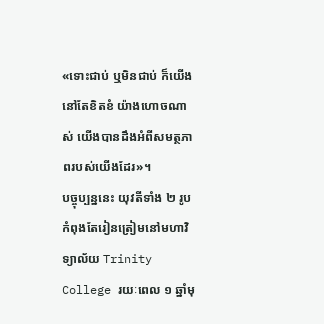«ទោះជាប់ ឬមិនជាប់ ក៏យើងនៅតែខិតខំ យ៉ាងហោចណាស់ យើងបានដឹងអំពីសមត្ថភាពរបស់យើងដែរ»។
បច្ចុប្បន្ននេះ យុវតីទាំង ២ រូបកំពុងតែរៀនត្រៀមនៅមហាវិទ្យាល័យ Trinity College រយៈពេល ១ ឆ្នាំមុ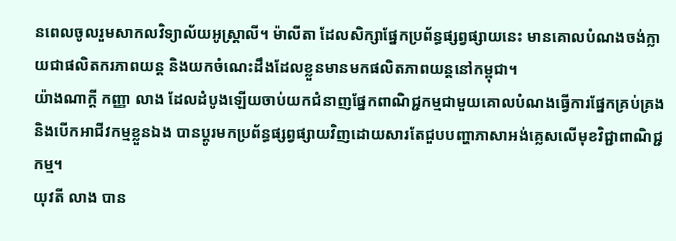នពេលចូលរួមសាកលវិទ្យាល័យអូស្ដ្រាលី។ ម៉ាលីតា ដែលសិក្សាផ្នែកប្រព័ន្ធផ្សព្វផ្សាយនេះ មានគោលបំណងចង់ក្លាយជាផលិតករភាពយន្ដ និងយកចំណេះដឹងដែលខ្លួនមានមកផលិតភាពយន្ដនៅកម្ពុជា។
យ៉ាងណាក្តី កញ្ញា លាង ដែលដំបូងឡើយចាប់យកជំនាញផ្នែកពាណិជ្ជកម្មជាមួយគោលបំណងធ្វើការផ្នែកគ្រប់គ្រង និងបើកអាជីវកម្មខ្លួនឯង បានប្ដូរមកប្រព័ន្ធផ្សព្វផ្សាយវិញដោយសារតែជួបបញ្ហាភាសាអង់គ្លេសលើមុខវិជ្ជាពាណិជ្ជកម្ម។
យុវតី លាង បាន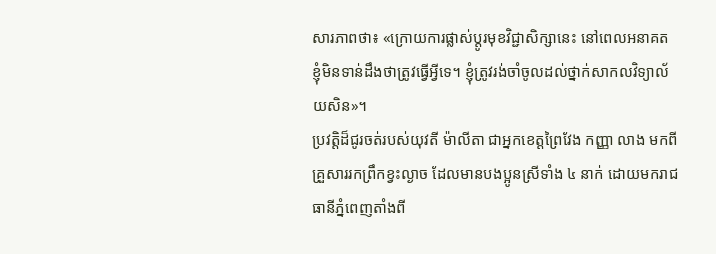សារភាពថា៖ «ក្រោយការផ្លាស់ប្ដូរមុខវិជ្ជាសិក្សានេះ នៅពេលអនាគត ខ្ញុំមិនទាន់ដឹងថាត្រូវធ្វើអ្វីទេ។ ខ្ញុំត្រូវរង់ចាំចូលដល់ថ្នាក់សាកលវិទ្យាល័យសិន»។
ប្រវត្ដិដ៏ជូរចត់របស់យុវតី ម៉ាលីតា ជាអ្នកខេត្ដព្រៃវែង កញ្ញា លាង មកពីគ្រួសាររកព្រឹកខ្វះល្ងាច ដែលមានបងប្អូនស្រីទាំង ៤ នាក់ ដោយមករាជធានីភ្នំពេញតាំងពី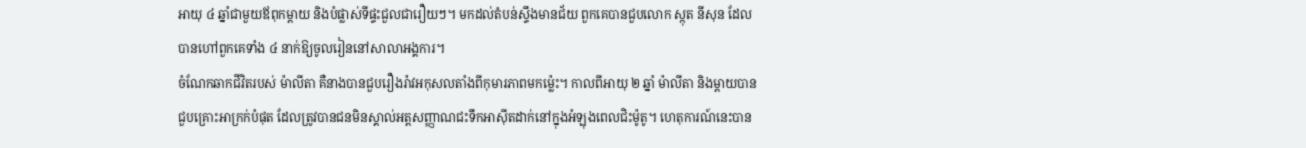អាយុ ៤ ឆ្នាំជាមួយឪពុកម្ដាយ និងបំផ្លាស់ទីផ្ទះជួលជារឿយៗ។ មកដល់តំបន់ស្ទឹងមានជ័យ ពួកគេបានជួបលោក ស្កុត នីសុន ដែលបានហៅពួកគេទាំង ៤ នាក់ឱ្យចូលរៀននៅសាលាអង្គការ។
ចំណែកឆាកជីវិតរបស់ ម៉ាលីតា គឺនាងបានជួបរឿងរ៉ាវអកុសលតាំងពីកុមារភាពមកម្ល៉េះ។ កាលពីអាយុ ២ ឆ្នាំ ម៉ាលីតា និងម្ដាយបានជួបគ្រោះអាក្រក់បំផុត ដែលត្រូវបានជនមិនស្គាល់អត្ដសញ្ញាណជះទឹកអាស៊ីតដាក់នៅក្នុងអំឡុងពេលជិះម៉ូតូ។ ហេតុការណ៍នេះបាន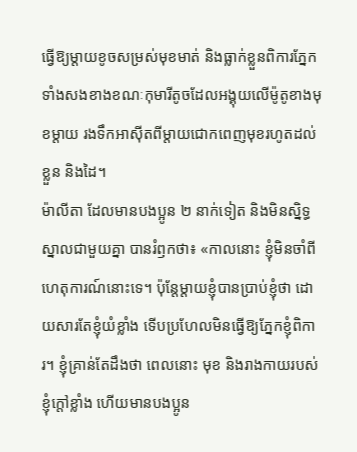ធ្វើឱ្យម្ដាយខូចសម្រស់មុខមាត់ និងធ្លាក់ខ្លួនពិការភ្នែកទាំងសងខាងខណៈកុមារីតូចដែលអង្គុយលើម៉ូតូខាងមុខម្ដាយ រងទឹកអាស៊ីតពីម្ដាយជោកពេញមុខរហូតដល់ខ្លួន និងដៃ។
ម៉ាលីតា ដែលមានបងប្អូន ២ នាក់ទៀត និងមិនស្និទ្ធស្នាលជាមួយគ្នា បានរំឭកថា៖ «កាលនោះ ខ្ញុំមិនចាំពីហេតុការណ៍នោះទេ។ ប៉ុន្ដែម្ដាយខ្ញុំបានប្រាប់ខ្ញុំថា ដោយសារតែខ្ញុំយំខ្លាំង ទើបប្រហែលមិនធ្វើឱ្យភ្នែកខ្ញុំពិការ។ ខ្ញុំគ្រាន់តែដឹងថា ពេលនោះ មុខ និងរាងកាយរបស់ខ្ញុំក្ដៅខ្លាំង ហើយមានបងប្អូន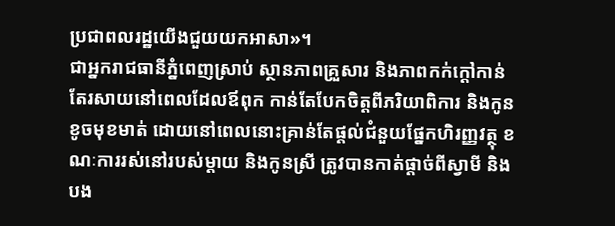ប្រជាពលរដ្ឋយើងជួយយកអាសា»។
ជាអ្នករាជធានីភ្នំពេញស្រាប់ ស្ថានភាពគ្រួសារ និងភាពកក់ក្ដៅកាន់តែរសាយនៅពេលដែលឪពុក កាន់តែបែកចិត្ដពីភរិយាពិការ និងកូនខូចមុខមាត់ ដោយនៅពេលនោះគ្រាន់តែផ្ដល់ជំនួយផ្នែកហិរញ្ញវត្ថុ ខណៈការរស់នៅរបស់ម្ដាយ និងកូនស្រី ត្រូវបានកាត់ផ្ដាច់ពីស្វាមី និងបង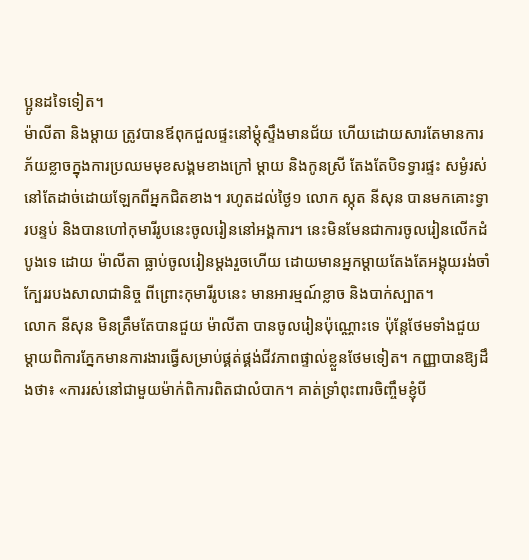ប្អូនដទៃទៀត។
ម៉ាលីតា និងម្ដាយ ត្រូវបានឪពុកជួលផ្ទះនៅម្ដុំស្ទឹងមានជ័យ ហើយដោយសារតែមានការភ័យខ្លាចក្នុងការប្រឈមមុខសង្គមខាងក្រៅ ម្ដាយ និងកូនស្រី តែងតែបិទទ្វារផ្ទះ សម្ងំរស់នៅតែដាច់ដោយឡែកពីអ្នកជិតខាង។ រហូតដល់ថ្ងៃ១ លោក ស្កុត នីសុន បានមកគោះទ្វារបន្ទប់ និងបានហៅកុមារីរូបនេះចូលរៀននៅអង្គការ។ នេះមិនមែនជាការចូលរៀនលើកដំបូងទេ ដោយ ម៉ាលីតា ធ្លាប់ចូលរៀនម្ដងរួចហើយ ដោយមានអ្នកម្ដាយតែងតែអង្គុយរង់ចាំក្បែររបងសាលាជានិច្ច ពីព្រោះកុមារីរូបនេះ មានអារម្មណ៍ខ្លាច និងបាក់ស្បាត។
លោក នីសុន មិនត្រឹមតែបានជួយ ម៉ាលីតា បានចូលរៀនប៉ុណ្ណោះទេ ប៉ុន្ដែថែមទាំងជួយម្ដាយពិការភ្នែកមានការងារធ្វើសម្រាប់ផ្គត់ផ្គង់ជីវភាពផ្ទាល់ខ្លួនថែមទៀត។ កញ្ញាបានឱ្យដឹងថា៖ «ការរស់នៅជាមួយម៉ាក់ពិការពិតជាលំបាក។ គាត់ទ្រាំពុះពារចិញ្ចឹមខ្ញុំបី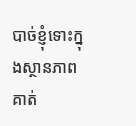បាច់ខ្ញុំទោះក្នុងស្ថានភាពគាត់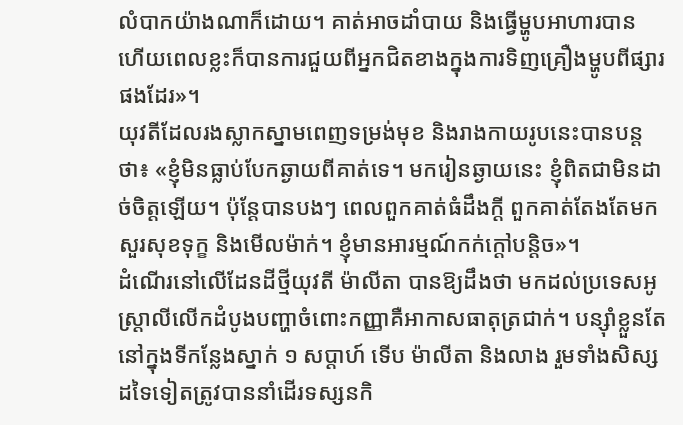លំបាកយ៉ាងណាក៏ដោយ។ គាត់អាចដាំបាយ និងធ្វើម្ហូបអាហារបាន ហើយពេលខ្លះក៏បានការជួយពីអ្នកជិតខាងក្នុងការទិញគ្រឿងម្ហូបពីផ្សារផងដែរ»។
យុវតីដែលរងស្លាកស្នាមពេញទម្រង់មុខ និងរាងកាយរូបនេះបានបន្ដថា៖ «ខ្ញុំមិនធ្លាប់បែកឆ្ងាយពីគាត់ទេ។ មករៀនឆ្ងាយនេះ ខ្ញុំពិតជាមិនដាច់ចិត្ដឡើយ។ ប៉ុន្ដែបានបងៗ ពេលពួកគាត់ធំដឹងក្ដី ពួកគាត់តែងតែមកសួរសុខទុក្ខ និងមើលម៉ាក់។ ខ្ញុំមានអារម្មណ៍កក់ក្ដៅបន្ដិច»។
ដំណើរនៅលើដែនដីថ្មីយុវតី ម៉ាលីតា បានឱ្យដឹងថា មកដល់ប្រទេសអូស្ដ្រាលីលើកដំបូងបញ្ហាចំពោះកញ្ញាគឺអាកាសធាតុត្រជាក់។ បន្ស៊ាំខ្លួនតែនៅក្នុងទីកន្លែងស្នាក់ ១ សប្ដាហ៍ ទើប ម៉ាលីតា និងលាង រួមទាំងសិស្សដទៃទៀតត្រូវបាននាំដើរទស្សនកិ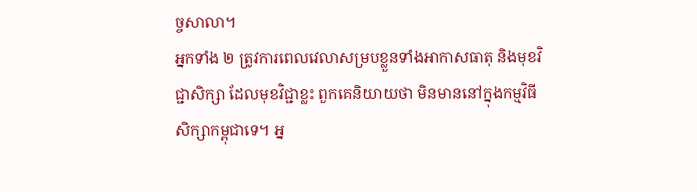ច្ចសាលា។
អ្នកទាំង ២ ត្រូវការពេលវេលាសម្របខ្លួនទាំងអាកាសធាតុ និងមុខវិជ្ជាសិក្សា ដែលមុខវិជ្ជាខ្លះ ពួកគេនិយាយថា មិនមាននៅក្នុងកម្មវិធីសិក្សាកម្ពុជាទេ។ អ្ន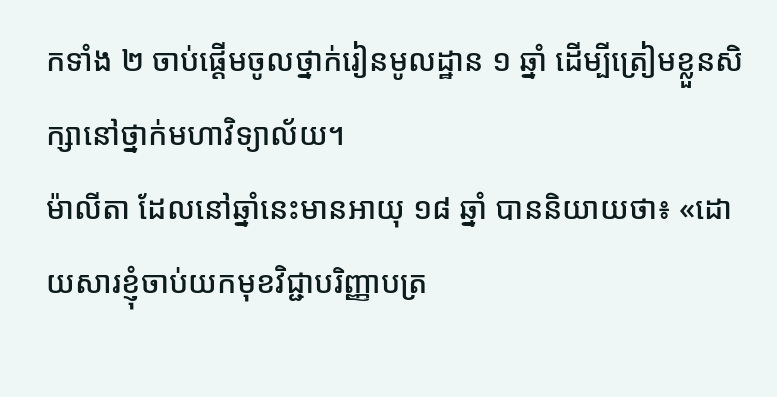កទាំង ២ ចាប់ផ្ដើមចូលថ្នាក់រៀនមូលដ្ឋាន ១ ឆ្នាំ ដើម្បីត្រៀមខ្លួនសិក្សានៅថ្នាក់មហាវិទ្យាល័យ។
ម៉ាលីតា ដែលនៅឆ្នាំនេះមានអាយុ ១៨ ឆ្នាំ បាននិយាយថា៖ «ដោយសារខ្ញុំចាប់យកមុខវិជ្ជាបរិញ្ញាបត្រ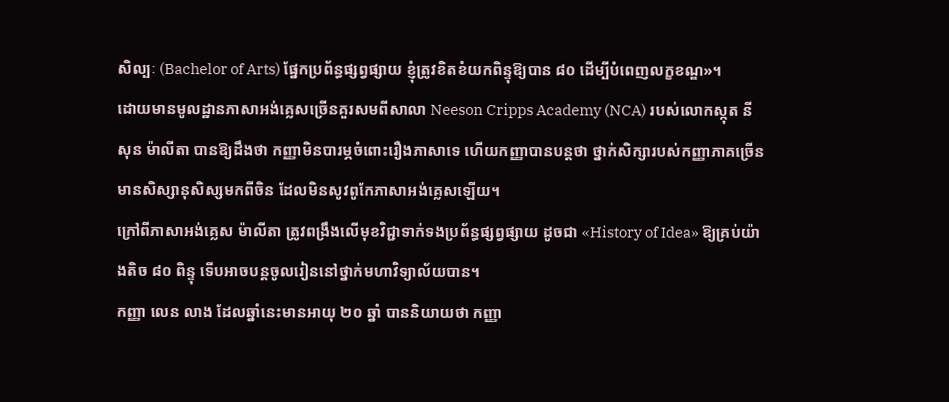សិល្បៈ (Bachelor of Arts) ផ្នែកប្រព័ន្ធផ្សព្វផ្សាយ ខ្ញុំត្រូវខិតខំយកពិន្ទុឱ្យបាន ៨០ ដើម្បីបំពេញលក្ខខណ្ឌ»។
ដោយមានមូលដ្ឋានភាសាអង់គ្លេសច្រើនគួរសមពីសាលា Neeson Cripps Academy (NCA) របស់លោកស្កុត នីសុន ម៉ាលីតា បានឱ្យដឹងថា កញ្ញាមិនបារម្ភចំពោះរឿងភាសាទេ ហើយកញ្ញាបានបន្ដថា ថ្នាក់សិក្សារបស់កញ្ញាភាគច្រើនមានសិស្សានុសិស្សមកពីចិន ដែលមិនសូវពូកែភាសាអង់គ្លេសឡើយ។
ក្រៅពីភាសាអង់គ្លេស ម៉ាលីតា ត្រូវពង្រឹងលើមុខវិជ្ជាទាក់ទងប្រព័ន្ធផ្សព្វផ្សាយ ដូចជា «History of Idea» ឱ្យគ្រប់យ៉ាងតិច ៨០ ពិន្ទុ ទើបអាចបន្ដចូលរៀននៅថ្នាក់មហាវិទ្យាល័យបាន។
កញ្ញា លេន លាង ដែលឆ្នាំនេះមានអាយុ ២០ ឆ្នាំ បាននិយាយថា កញ្ញា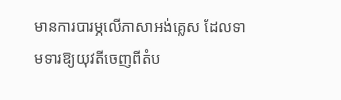មានការបារម្ភលើភាសាអង់គ្លេស ដែលទាមទារឱ្យយុវតីចេញពីតំប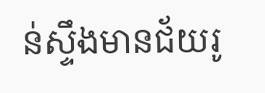ន់ស្ទឹងមានជ័យរូ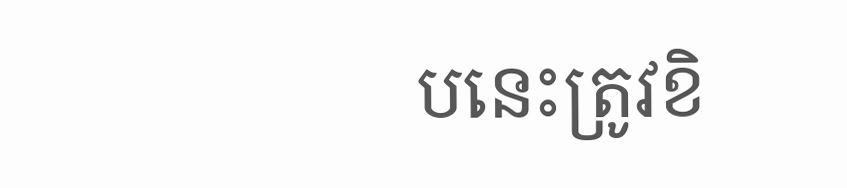បនេះត្រូវខិ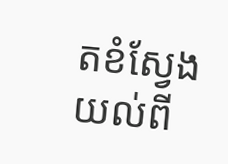តខំស្វែងយល់ពី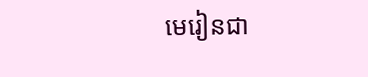មេរៀនជា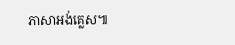ភាសាអង់គ្លេស៕